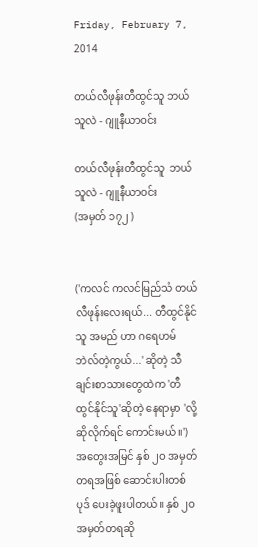Friday, February 7, 2014

တယ်လီဖုန်းတီထွင်သူ ဘယ်သူလဲ - ဂျူနီယာဝင်း

တယ်လီဖုန်းတီထွင်သူ  ဘယ်သူလဲ - ဂျူနီယာဝင်း
(အမှတ် ၁၇၂ )


('ကလင် ကလင်မြည်သံ တယ်လီဖုန်းလေးရယ်... တီထွင်နိုင်သူ အမည် ဟာ ဂရေဟမ် ဘဲလ်တဲ့ကွယ်...' ဆိုတဲ့ သီချင်းစာသားတွေထဲက 'တီထွင်နိုင်သူ'ဆိုတဲ့ နေရာမှာ 'လို့ဆိုလိုက်ရင် ကောင်းမယ်။')
အတွေးအမြင် နှစ် ၂ဝ အမှတ်တရအဖြစ် ဆောင်းပါးတစ်ပုဒ် ပေးခဲ့ဖူးပါတယ်။ နှစ် ၂ဝ အမှတ်တရဆို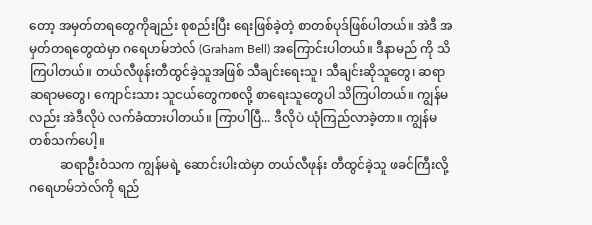တော့ အမှတ်တရတွေကိုချည်း စုစည်းပြီး ရေးဖြစ်ခဲ့တဲ့ စာတစ်ပုဒ်ဖြစ်ပါတယ်။ အဲဒီ အမှတ်တရတွေထဲမှာ ဂရေဟမ်ဘဲလ် (Graham Bell) အကြောင်းပါတယ်။ ဒီနာမည် ကို သိကြပါတယ်။ တယ်လီဖုန်းတီထွင်ခဲ့သူအဖြစ် သီချင်းရေးသူ၊ သီချင်းဆိုသူတွေ၊ ဆရာ ဆရာမတွေ၊ ကျောင်းသား သူငယ်တွေကစလို့ စာရေးသူတွေပါ သိကြပါတယ်။ ကျွန်မလည်း အဲဒီလိုပဲ လက်ခံထားပါတယ်။ ကြာပါပြီ... ဒီလိုပဲ ယုံကြည်လာခဲ့တာ။ ကျွန်မ တစ်သက်ပေါ့။
          ဆရာဦးဝံသက ကျွန်မရဲ့ ဆောင်းပါးထဲမှာ တယ်လီဖုန်း တီထွင်ခဲ့သူ ဖခင်ကြီးလို့ ဂရေဟမ်ဘဲလ်ကို ရည်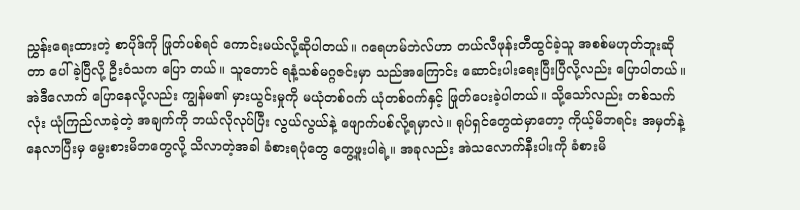ညွှန်းရေးထားတဲ့ စာပိုဒ်ကို ဖြုတ်ပစ်ရင် ကောင်းမယ်လို့ဆိုပါတယ်။ ဂရေဟမ်ဘဲလ်ဟာ တယ်လီဖုန်းတီထွင်ခဲ့သူ အစစ်မဟုတ်ဘူးဆိုတာ ပေါ်ခဲ့ပြီလို့ ဦးဝံသက ပြော တယ်။ သူတောင် ရနံ့သစ်မဂ္ဂဇင်းမှာ သည်အကြောင်း ဆောင်းပါးရေးပြီးပြီလို့လည်း ပြောပါတယ်။ အဲဒီလောက် ပြောနေလို့လည်း ကျွန်မ၏ မှားယွင်းမှုကို မယုံတစ်ဝက် ယုံတစ်ဝက်နှင့် ဖြုတ်ပေးခဲ့ပါတယ်။ သို့သော်လည်း တစ်သက်လုံး ယုံကြည်လာခဲ့တဲ့ အချက်ကို ဘယ်လိုလုပ်ပြီး လွယ်လွယ်နဲ့ ဖျောက်ပစ်လို့ရမှာလဲ။ ရုပ်ရှင်တွေထဲမှာတော့ ကိုယ့်မိဘရင်း အမှတ်နဲ့ နေလာပြီးမှ မွေးစားမိဘတွေလို့ သိလာတဲ့အခါ ခံစားရပုံတွေ တွေ့ဖူးပါရဲ့။ အခုလည်း အဲသလောက်နီးပါးကို ခံစားမိ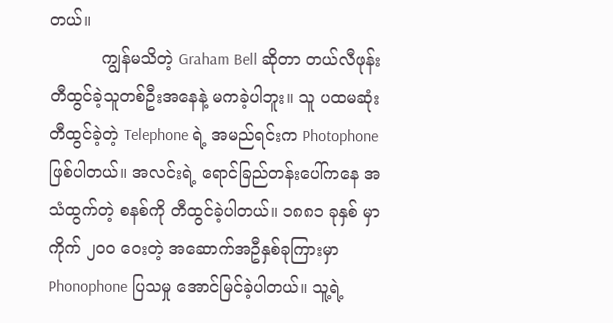တယ်။
          ကျွန်မသိတဲ့ Graham Bell ဆိုတာ တယ်လီဖုန်း တီထွင်ခဲ့သူတစ်ဦးအနေနဲ့ မကခဲ့ပါဘူး။ သူ ပထမဆုံး တီထွင်ခဲ့တဲ့ Telephone ရဲ့ အမည်ရင်းက Photophone ဖြစ်ပါတယ်။ အလင်းရဲ့ ရောင်ခြည်တန်းပေါ်ကနေ အသံထွက်တဲ့ စနစ်ကို တီထွင်ခဲ့ပါတယ်။ ၁၈၈၁ ခုနှစ် မှာ ကိုက် ၂ဝဝ ဝေးတဲ့ အဆောက်အဦနှစ်ခုကြားမှာ Phonophone ပြသမှု အောင်မြင်ခဲ့ပါတယ်။ သူ့ရဲ့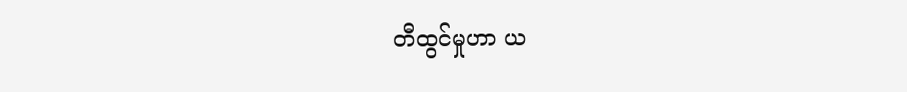တီထွင်မှုဟာ ယ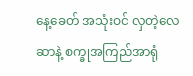နေ့ခေတ် အသုံးဝင် လှတဲ့လေဆာနဲ့ စက္ခုအကြည်အာရုံ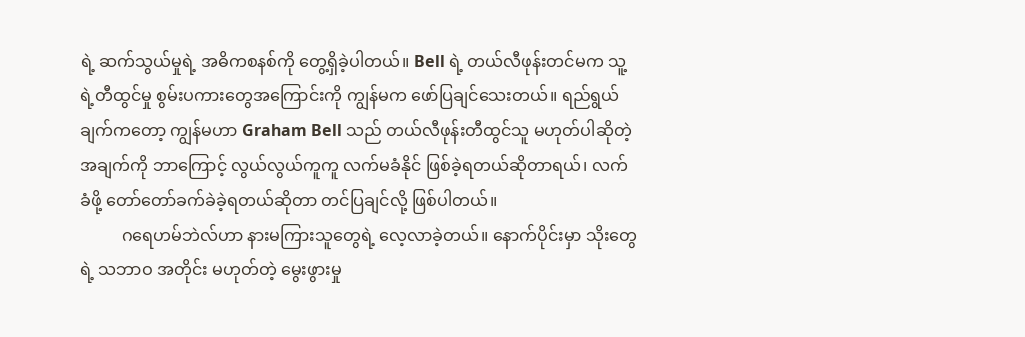ရဲ့ ဆက်သွယ်မှုရဲ့ အဓိကစနစ်ကို တွေ့ရှိခဲ့ပါတယ်။ Bell ရဲ့ တယ်လီဖုန်းတင်မက သူ့ရဲ့တီထွင်မှု စွမ်းပကားတွေအကြောင်းကို ကျွန်မက ဖော်ပြချင်သေးတယ်။ ရည်ရွယ်ချက်ကတော့ ကျွန်မဟာ Graham Bell သည် တယ်လီဖုန်းတီထွင်သူ မဟုတ်ပါဆိုတဲ့ အချက်ကို ဘာကြောင့် လွယ်လွယ်ကူကူ လက်မခံနိုင် ဖြစ်ခဲ့ရတယ်ဆိုတာရယ်၊ လက်ခံဖို့ တော်တော်ခက်ခဲခဲ့ရတယ်ဆိုတာ တင်ပြချင်လို့ ဖြစ်ပါတယ်။
          ဂရေဟမ်ဘဲလ်ဟာ နားမကြားသူတွေရဲ့ လေ့လာခဲ့တယ်။ နောက်ပိုင်းမှာ သိုးတွေရဲ့ သဘာဝ အတိုင်း မဟုတ်တဲ့ မွေးဖွားမှု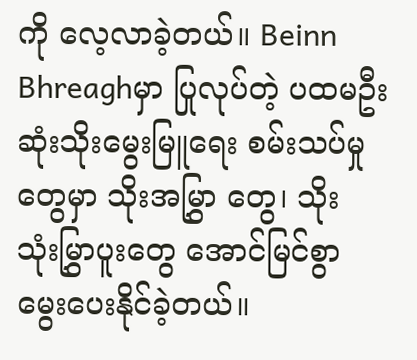ကို လေ့လာခဲ့တယ်။ Beinn Bhreaghမှာ ပြုလုပ်တဲ့ ပထမဦးဆုံးသိုးမွေးမြူရေး စမ်းသပ်မှုတွေမှာ သိုးအမြွှာ တွေ၊ သိုး သုံးမြွှာပူးတွေ အောင်မြင်စွာ မွေးပေးနိုင်ခဲ့တယ်။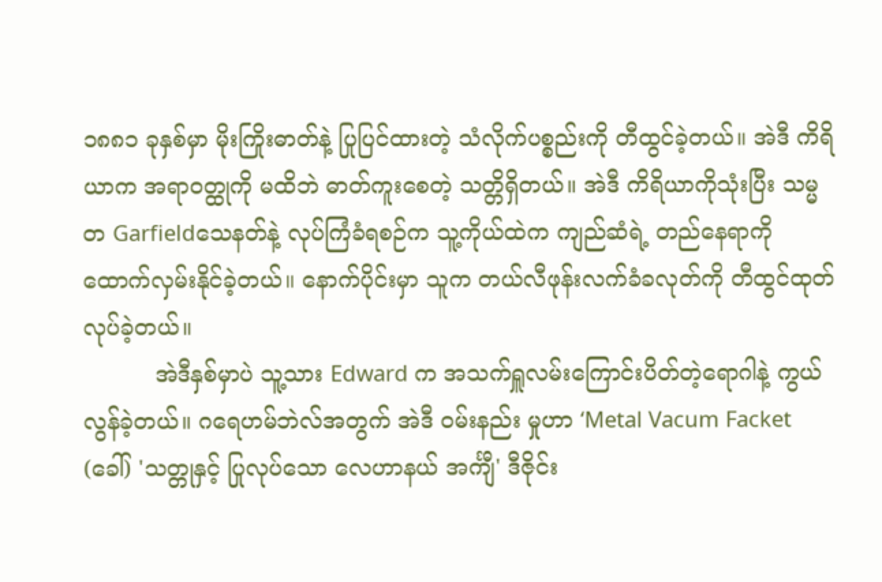၁၈၈၁ ခုနှစ်မှာ မိုးကြိုးဓာတ်နဲ့ ပြုပြင်ထားတဲ့ သံလိုက်ပစ္စည်းကို တီထွင်ခဲ့တယ်။ အဲဒီ ကိရိယာက အရာဝတ္ထုကို မထိဘဲ ဓာတ်ကူးစေတဲ့ သတ္တိရှိတယ်။ အဲဒီ ကိရိယာကိုသုံးပြီး သမ္မတ Garfieldသေနတ်နဲ့ လုပ်ကြံခံရစဉ်က သူ့ကိုယ်ထဲက ကျည်ဆံရဲ့ တည်နေရာကို ထောက်လှမ်းနိုင်ခဲ့တယ်။ နောက်ပိုင်းမှာ သူက တယ်လီဖုန်းလက်ခံခလုတ်ကို တီထွင်ထုတ်လုပ်ခဲ့တယ်။
          အဲဒီနှစ်မှာပဲ သူ့သား Edward က အသက်ရှူလမ်းကြောင်းပိတ်တဲ့ရောဂါနဲ့ ကွယ်လွန်ခဲ့တယ်။ ဂရေဟမ်ဘဲလ်အတွက် အဲဒီ ဝမ်းနည်း မှုဟာ ‘Metal Vacum Facket  (ခေါ်) 'သတ္တုနှင့် ပြုလုပ်သော လေဟာနယ် အင်္ကျီ' ဒီဇိုင်း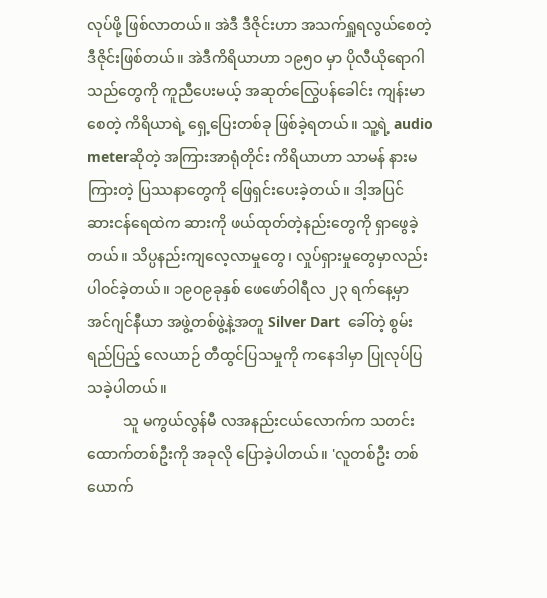လုပ်ဖို့ ဖြစ်လာတယ်။ အဲဒီ ဒီဇိုင်းဟာ အသက်ရှူရလွယ်စေတဲ့ ဒီဇိုင်းဖြစ်တယ်။ အဲဒီကိရိယာဟာ ၁၉၅ဝ မှာ ပိုလီယိုရောဂါသည်တွေကို ကူညီပေးမယ့် အဆုတ်လြွေပန်ခေါင်း ကျန်းမာစေတဲ့ ကိရိယာရဲ့ ရှေ့ပြေးတစ်ခု ဖြစ်ခဲ့ရတယ်။ သူ့ရဲ့ audio meterဆိုတဲ့ အကြားအာရုံတိုင်း ကိရိယာဟာ သာမန် နားမကြားတဲ့ ပြဿနာတွေကို ဖြေရှင်းပေးခဲ့တယ်။ ဒါ့အပြင် ဆားငန်ရေထဲက ဆားကို ဖယ်ထုတ်တဲ့နည်းတွေကို ရှာဖွေခဲ့တယ်။ သိပ္ပနည်းကျလေ့လာမှုတွေ၊ လှုပ်ရှားမှုတွေမှာလည်း ပါဝင်ခဲ့တယ်။ ၁၉ဝ၉ခုနှစ် ဖေဖော်ဝါရီလ ၂၃ ရက်နေ့မှာ အင်ဂျင်နီယာ အဖွဲ့တစ်ဖွဲ့နဲ့အတူ Silver Dart  ခေါ်တဲ့ စွမ်းရည်ပြည့် လေယာဉ် တီထွင်ပြသမှုကို ကနေဒါမှာ ပြုလုပ်ပြသခဲ့ပါတယ်။
          သူ မကွယ်လွန်မီ လအနည်းငယ်လောက်က သတင်းထောက်တစ်ဦးကို အခုလို ပြောခဲ့ပါတယ်။ 'လူတစ်ဦး တစ်ယောက်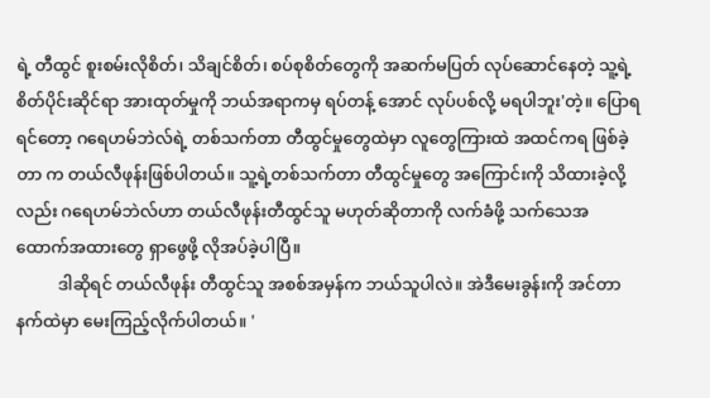ရဲ့ တီထွင် စူးစမ်းလိုစိတ်၊ သိချင်စိတ်၊ စပ်စုစိတ်တွေကို အဆက်မပြတ် လုပ်ဆောင်နေတဲ့ သူ့ရဲ့ စိတ်ပိုင်းဆိုင်ရာ အားထုတ်မှုကို ဘယ်အရာကမှ ရပ်တန့် အောင် လုပ်ပစ်လို့ မရပါဘူး'တဲ့။ ပြောရရင်တော့ ဂရေဟမ်ဘဲလ်ရဲ့ တစ်သက်တာ တီထွင်မှုတွေထဲမှာ လူတွေကြားထဲ အထင်ကရ ဖြစ်ခဲ့တာ က တယ်လီဖုန်းဖြစ်ပါတယ်။ သူ့ရဲ့တစ်သက်တာ တီထွင်မှုတွေ အကြောင်းကို သိထားခဲ့လို့လည်း ဂရေဟမ်ဘဲလ်ဟာ တယ်လီဖုန်းတီထွင်သူ မဟုတ်ဆိုတာကို လက်ခံဖို့ သက်သေအထောက်အထားတွေ ရှာဖွေဖို့ လိုအပ်ခဲ့ပါပြီ။
          ဒါဆိုရင် တယ်လီဖုန်း တီထွင်သူ အစစ်အမှန်က ဘယ်သူပါလဲ။ အဲဒီမေးခွန်းကို အင်တာနက်ထဲမှာ မေးကြည့်လိုက်ပါတယ်။ '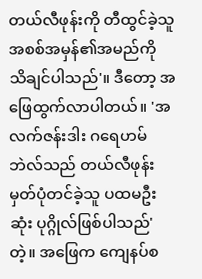တယ်လီဖုန်းကို တီထွင်ခဲ့သူအစစ်အမှန်၏အမည်ကို သိချင်ပါသည်'။ ဒီတော့ အဖြေထွက်လာပါတယ်။ 'အလက်ဇန်းဒါး ဂရေဟမ်ဘဲလ်သည် တယ်လီဖုန်းမှတ်ပုံတင်ခဲ့သူ ပထမဦးဆုံး ပုဂ္ဂိုလ်ဖြစ်ပါသည်'တဲ့။ အဖြေက ကျေနပ်စ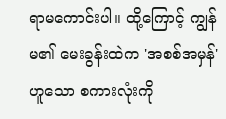ရာမကောင်းပါ။ ထို့ကြောင့် ကျွန်မ၏ မေးခွန်းထဲက 'အစစ်အမှန်' ဟူသော စကားလုံးကို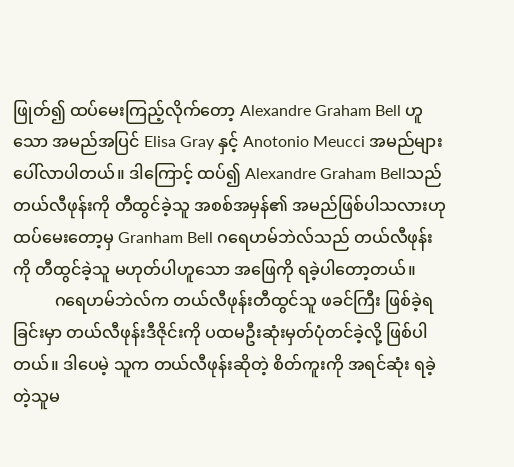ဖြုတ်၍ ထပ်မေးကြည့်လိုက်တော့ Alexandre Graham Bell ဟူသော အမည်အပြင် Elisa Gray နှင့် Anotonio Meucci အမည်များ ပေါ်လာပါတယ်။ ဒါကြောင့် ထပ်၍ Alexandre Graham Bellသည် တယ်လီဖုန်းကို တီထွင်ခဲ့သူ အစစ်အမှန်၏ အမည်ဖြစ်ပါသလားဟု ထပ်မေးတော့မှ Granham Bell ဂရေဟမ်ဘဲလ်သည် တယ်လီဖုန်းကို တီထွင်ခဲ့သူ မဟုတ်ပါဟူသော အဖြေကို ရခဲ့ပါတော့တယ်။
          ဂရေဟမ်ဘဲလ်က တယ်လီဖုန်းတီထွင်သူ ဖခင်ကြီး ဖြစ်ခဲ့ရခြင်းမှာ တယ်လီဖုန်းဒီဇိုင်းကို ပထမဦးဆုံးမှတ်ပုံတင်ခဲ့လို့ ဖြစ်ပါတယ်။ ဒါပေမဲ့ သူက တယ်လီဖုန်းဆိုတဲ့ စိတ်ကူးကို အရင်ဆုံး ရခဲ့တဲ့သူမ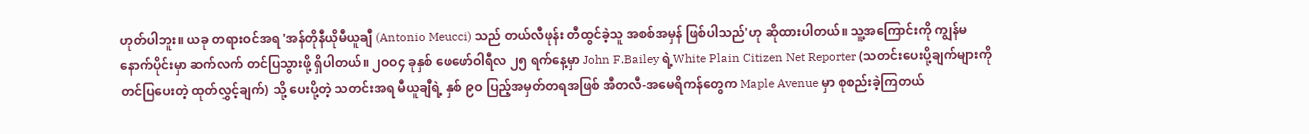ဟုတ်ပါဘူး။ ယခု တရားဝင်အရ 'အန်တိုနီယိုမီယူချီ (Antonio Meucci) သည် တယ်လီဖုန်း တီထွင်ခဲ့သူ အစစ်အမှန် ဖြစ်ပါသည်'ဟု ဆိုထားပါတယ်။ သူ့အကြောင်းကို ကျွန်မ နောက်ပိုင်းမှာ ဆက်လက် တင်ပြသွားဖို့ ရှိပါတယ်။ ၂ဝဝ၄ ခုနှစ် ဖေဖော်ဝါရီလ ၂၅ ရက်နေ့မှာ John F.Bailey ရဲ့White Plain Citizen Net Reporter (သတင်းပေးပို့ချက်များကို တင်ပြပေးတဲ့ ထုတ်လွှင့်ချက်) သို့ ပေးပို့တဲ့ သတင်းအရ မီယူချီရဲ့ နှစ် ၉ဝ ပြည့်အမှတ်တရအဖြစ် အီတလီ-အမေရိကန်တွေက Maple Avenue မှာ စုစည်းခဲ့ကြတယ်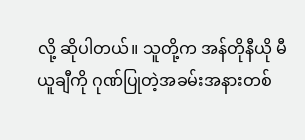လို့ ဆိုပါတယ်။ သူတို့က အန်တိုနီယို မီယူချီကို ဂုဏ်ပြုတဲ့အခမ်းအနားတစ်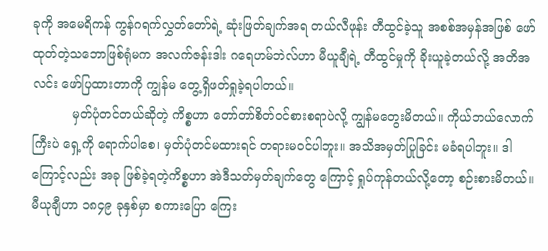ခုကို အမေရိကန် ကွန်ဂရက်လွှတ်တော်ရဲ့ ဆုံးဖြတ်ချက်အရ တယ်လီဖုန်း တီထွင်ခဲ့သူ အစစ်အမှန်အဖြစ် ဖော်ထုတ်တဲ့သဘောဖြစ်ရုံမက အလက်ဇန်းဒါး ဂရေဟမ်ဘဲလ်ဟာ မီယူချီရဲ့ တီထွင်မှုကို ခိုးယူခဲ့တယ်လို့ အတိအလင်း ဖော်ပြထားတာကို ကျွန်မ တွေ့ရှိဖတ်ရှုခဲ့ရပါတယ်။
          မှတ်ပုံတင်တယ်ဆိုတဲ့ ကိစ္စဟာ တော်တာ်စိတ်ဝင်စားစရာပဲလို့ ကျွန်မတွေးမိတယ်။ ကိုယ်ဘယ်လောက်ကြီးပဲ ရှေ့ကို ရောက်ပါစေ၊ မှတ်ပုံတင်မထားရင် တရားမဝင်ပါဘူး။ အသိအမှတ်ပြုခြင်း မခံရပါဘူး။ ဒါကြောင့်လည်း အခု ဖြစ်ခဲ့ရတဲ့ကိစ္စဟာ အဲဒီသတ်မှတ်ချက်တွေ ကြောင့် ရှုပ်ကုန်တယ်လို့တော့ စဉ်းစားမိတယ်။ မီယုချီဟာ ၁၈၄၉ ခုနှစ်မှာ စကားပြော ကြေး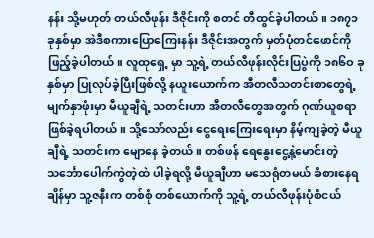နန်း သို့မဟုတ် တယ်လီဖုန်း ဒီဇိုင်းကို စတင် တီထွင်ခဲ့ပါတယ်။ ၁၈၇၁ ခုနှစ်မှာ အဲဒီစကားပြောကြေးနန်း ဒီဇိုင်းအတွက် မှတ်ပုံတင်ဖောင်ကို ဖြည့်ခဲ့ပါတယ်။ လူထုရှေ့ မှာ သူ့ရဲ့ တယ်လီဖုန်းလိုင်းပြပွဲကို ၁၈၆ဝ ခုနှစ်မှာ ပြုလုပ်ခဲ့ပြီးဖြစ်လို့ နယူးယောက်က အီတလီသတင်းစာတွေရဲ့ မျက်နှာဖုံးမှာ မီယူချီရဲ့ သတင်းဟာ အီတလီတွေအတွက် ဂုဏ်ယူစရာ ဖြစ်ခဲ့ရပါတယ်။ သို့သော်လည်း ငွေရေးကြေးရေးမှာ နိမ့်ကျခဲ့တဲ့ မီယူချီရဲ့ သတင်းက မျောနေ ခဲ့တယ်။ တစ်ဖန် ရေနွေးငွေ့နဲ့မောင်းတဲ့ သင်္ဘောပေါက်ကွဲတဲ့ထဲ ပါခဲ့ရလို့ မီယူချီဟာ မသေရုံတမယ် ခံစားနေရချိန်မှာ သူ့ဇနီးက တစ်စုံ တစ်ယောက်ကို သူ့ရဲ့ တယ်လီဖုန်းပုံစံငယ်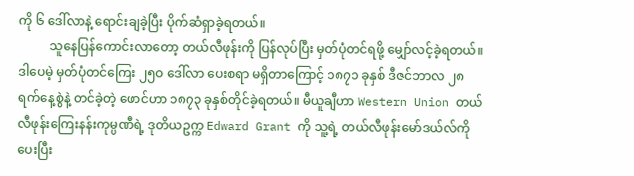ကို ၆ ဒေါ်လာနဲ့ ရောင်းချခဲ့ပြီး ပိုက်ဆံရှာခဲ့ရတယ်။
          သူနေပြန်ကောင်းလာတော့ တယ်လီဖုန်းကို ပြန်လုပ်ပြီး မှတ်ပုံတင်ရဖို့ မျှော်လင့်ခဲ့ရတယ်။ ဒါပေမဲ့ မှတ်ပုံတင်ကြေး ၂၅ဝ ဒေါ်လာ ပေးစရာ မရှိတာကြောင့် ၁၈၇၁ ခုနှစ် ဒီဇင်ဘာလ ၂၈ ရက်နေ့စွဲနဲ့ တင်ခဲ့တဲ့ ဖောင်ဟာ ၁၈၇၃ ခုနှစ်တိုင်ခဲ့ရတယ်။ မီယူချီဟာ Western Union တယ်လီဖုန်းကြေးနန်းကုမ္ပဏီရဲ့ ဒုတိယဥက္က Edward Grant ကို သူ့ရဲ့ တယ်လီဖုန်းမော်ဒယ်လ်ကို ပေးပြီး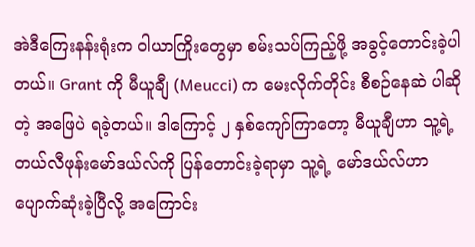အဲဒီကြေးနန်းရုံးက ဝါယာကြိုးတွေမှာ စမ်းသပ်ကြည့်ဖို့ အခွင့်တောင်းခဲ့ပါတယ်။ Grant ကို မီယူချီ (Meucci) က မေးလိုက်တိုင်း စီစဉ်နေဆဲ ပါဆိုတဲ့ အဖြေပဲ ရခဲ့တယ်။ ဒါကြောင့် ၂ နှစ်ကျော်ကြာတော့ မီယူချီဟာ သူ့ရဲ့ တယ်လီဖုန်းမော်ဒယ်လ်ကို ပြန်တောင်းခဲ့ရာမှာ သူ့ရဲ့ မော်ဒယ်လ်ဟာ ပျောက်ဆုံးခဲ့ပြီလို့ အကြောင်း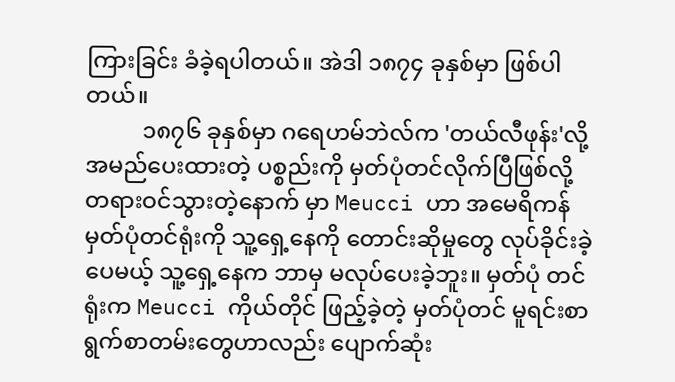ကြားခြင်း ခံခဲ့ရပါတယ်။ အဲဒါ ၁၈၇၄ ခုနှစ်မှာ ဖြစ်ပါတယ်။
          ၁၈၇၆ ခုနှစ်မှာ ဂရေဟမ်ဘဲလ်က 'တယ်လီဖုန်း'လို့ အမည်ပေးထားတဲ့ ပစ္စည်းကို မှတ်ပုံတင်လိုက်ပြီဖြစ်လို့ တရားဝင်သွားတဲ့နောက် မှာ Meucci ဟာ အမေရိကန် မှတ်ပုံတင်ရုံးကို သူ့ရှေ့နေကို တောင်းဆိုမှုတွေ လုပ်ခိုင်းခဲ့ပေမယ့် သူ့ရှေ့နေက ဘာမှ မလုပ်ပေးခဲ့ဘူး။ မှတ်ပုံ တင်ရုံးက Meucci ကိုယ်တိုင် ဖြည့်ခဲ့တဲ့ မှတ်ပုံတင် မူရင်းစာရွက်စာတမ်းတွေဟာလည်း ပျောက်ဆုံး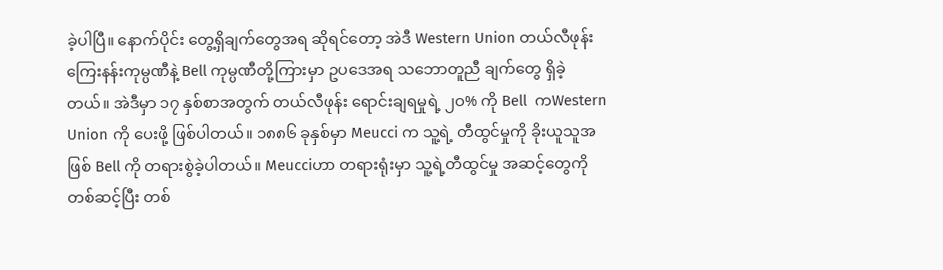ခဲ့ပါပြီ။ နောက်ပိုင်း တွေ့ရှိချက်တွေအရ ဆိုရင်တော့ အဲဒီ Western Union တယ်လီဖုန်းကြေးနန်းကုမ္ပဏီနဲ့ Bell ကုမ္ပဏီတို့ကြားမှာ ဥပဒေအရ သဘောတူညီ ချက်တွေ ရှိခဲ့တယ်။ အဲဒီမှာ ၁၇ နှစ်စာအတွက် တယ်လီဖုန်း ရောင်းချရမှုရဲ့ ၂ဝ% ကို Bell  ကWestern Union ကို ပေးဖို့ ဖြစ်ပါတယ်။ ၁၈၈၆ ခုနှစ်မှာ Meucci က သူ့ရဲ့ တီထွင်မှုကို ခိုးယူသူအဖြစ် Bell ကို တရားစွဲခဲ့ပါတယ်။ Meucciဟာ တရားရုံးမှာ သူ့ရဲ့တီထွင်မှု အဆင့်တွေကို တစ်ဆင့်ပြီး တစ်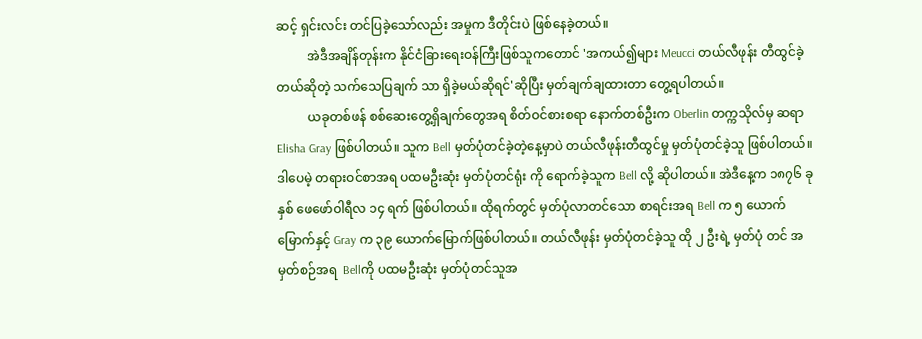ဆင့် ရှင်းလင်း တင်ပြခဲ့သော်လည်း အမှုက ဒီတိုင်းပဲ ဖြစ်နေခဲ့တယ်။
          အဲဒီအချိန်တုန်းက နိုင်ငံခြားရေးဝန်ကြီးဖြစ်သူကတောင် 'အကယ်၍များ Meucci တယ်လီဖုန်း တီထွင်ခဲ့တယ်ဆိုတဲ့ သက်သေပြချက် သာ ရှိခဲ့မယ်ဆိုရင်'ဆိုပြီး မှတ်ချက်ချထားတာ တွေ့ရပါတယ်။
          ယခုတစ်ဖန် စစ်ဆေးတွေ့ရှိချက်တွေအရ စိတ်ဝင်စားစရာ နောက်တစ်ဦးက Oberlin တက္ကသိုလ်မှ ဆရာ Elisha Gray ဖြစ်ပါတယ်။ သူက Bell မှတ်ပုံတင်ခဲ့တဲ့နေ့မှာပဲ တယ်လီဖုန်းတီထွင်မှု မှတ်ပုံတင်ခဲ့သူ ဖြစ်ပါတယ်။ ဒါပေမဲ့ တရားဝင်စာအရ ပထမဦးဆုံး မှတ်ပုံတင်ရုံး ကို ရောက်ခဲ့သူက Bell လို့ ဆိုပါတယ်။ အဲဒီနေ့က ၁၈၇၆ ခုနှစ် ဖေဖော်ဝါရီလ ၁၄ ရက် ဖြစ်ပါတယ်။ ထိုရက်တွင် မှတ်ပုံလာတင်သော စာရင်းအရ Bell က ၅ ယောက်မြောက်နှင့် Gray က ၃၉ ယောက်မြောက်ဖြစ်ပါတယ်။ တယ်လီဖုန်း မှတ်ပုံတင်ခဲ့သူ ထို ၂ ဦးရဲ့ မှတ်ပုံ တင် အမှတ်စဉ်အရ  Bellကို ပထမဦးဆုံး မှတ်ပုံတင်သူအ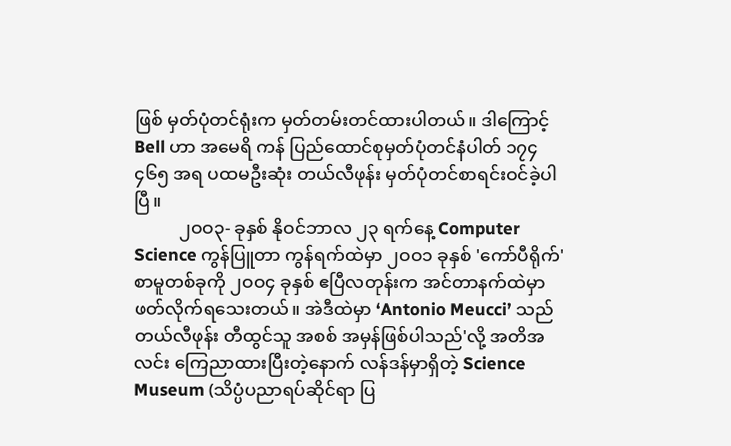ဖြစ် မှတ်ပုံတင်ရုံးက မှတ်တမ်းတင်ထားပါတယ်။ ဒါကြောင့် Bell ဟာ အမေရိ ကန် ပြည်ထောင်စုမှတ်ပုံတင်နံပါတ် ၁၇၄ ၄၆၅ အရ ပထမဦးဆုံး တယ်လီဖုန်း မှတ်ပုံတင်စာရင်းဝင်ခဲ့ပါပြီ။
          ၂ဝဝ၃- ခုနှစ် နိုဝင်ဘာလ ၂၃ ရက်နေ့ Computer Science ကွန်ပြူတာ ကွန်ရက်ထဲမှာ ၂ဝဝ၁ ခုနှစ် 'ကော်ပီရိုက်' စာမူတစ်ခုကို ၂ဝဝ၄ ခုနှစ် ဧပြီလတုန်းက အင်တာနက်ထဲမှာ ဖတ်လိုက်ရသေးတယ်။ အဲဒီထဲမှာ ‘Antonio Meucci’ သည် တယ်လီဖုန်း တီထွင်သူ အစစ် အမှန်ဖြစ်ပါသည်'လို့ အတိအလင်း ကြေညာထားပြီးတဲ့နောက် လန်ဒန်မှာရှိတဲ့ Science Museum (သိပ္ပံပညာရပ်ဆိုင်ရာ ပြ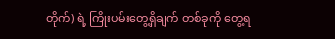တိုက်) ရဲ့ ကြိုးပမ်းတွေ့ရှိချက် တစ်ခုကို တွေ့ရ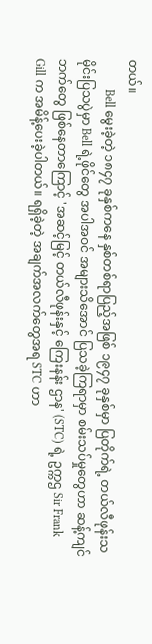တယ်။
          Bell မွေးခဲ့တဲ့ ၁၈၄၇ ခုနှစ်ကနေ နှစ်တစ်ရာပြည့်အဖြစ် ၁၉၄၇ ခုနှစ်မှာ ပြတိုက်ရဲ့ တယ်လီဖုန်းသမိုင်းပြသပွဲမှာ Bell ရဲ့ဖိုင်တွေ အပါအဝင် အများသိအောင် ပြသခဲ့ကြရာမှာ စမ်းသပ်မှုတွေဟာ ဆန့်ကျင်ဘက်တွေ ဖြစ်နေတာကြောင့် 'အဆင့်မြင့် တယ်လီဖုန်းနှင့် ကြေးနန်း ဌာန' (STC) ရဲ့ ဥက္ကဌ Sir Frank Gill က အမိန့်ပေးခဲ့ပါတယ်။ ရရှိခဲ့တဲ့ အချက်အလက်တွေအရ STC ဟာ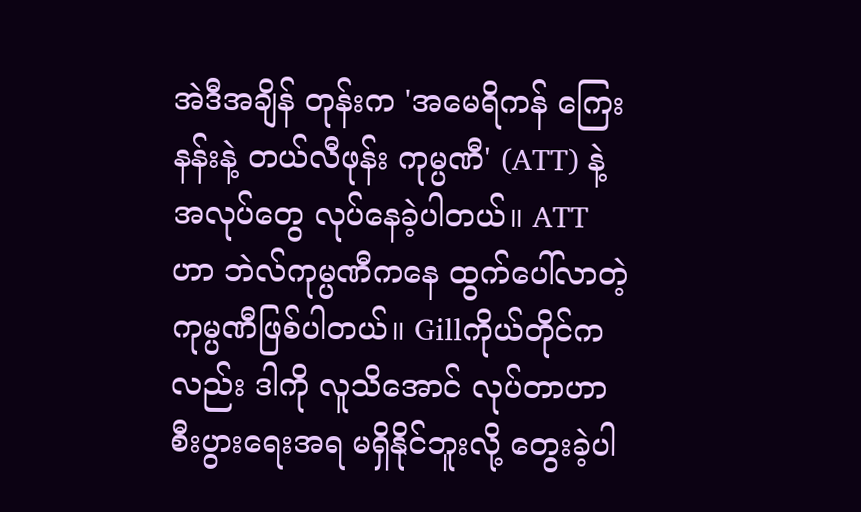အဲဒီအချိန် တုန်းက 'အမေရိကန် ကြေးနန်းနဲ့ တယ်လီဖုန်း ကုမ္ပဏီ' (ATT) နဲ့ အလုပ်တွေ လုပ်နေခဲ့ပါတယ်။ ATT ဟာ ဘဲလ်ကုမ္ပဏီကနေ ထွက်ပေါ်လာတဲ့ ကုမ္ပဏီဖြစ်ပါတယ်။ Gillကိုယ်တိုင်ကလည်း ဒါကို လူသိအောင် လုပ်တာဟာ စီးပွားရေးအရ မရှိနိုင်ဘူးလို့ တွေးခဲ့ပါ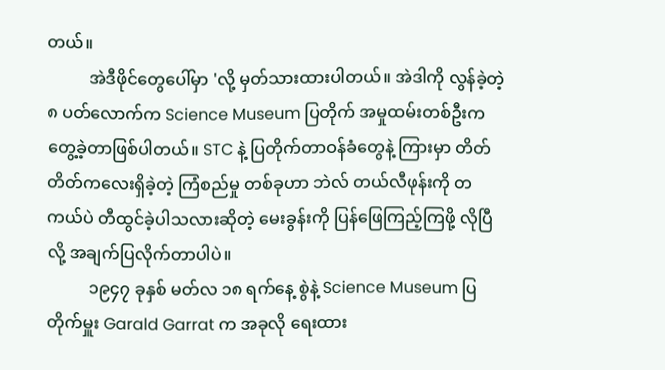တယ်။
          အဲဒီဖိုင်တွေပေါ်မှာ 'လို့ မှတ်သားထားပါတယ်။ အဲဒါကို လွန်ခဲ့တဲ့ ၈ ပတ်လောက်က Science Museum ပြတိုက် အမှုထမ်းတစ်ဦးက တွေ့ခဲ့တာဖြစ်ပါတယ်။ STC နဲ့ ပြတိုက်တာဝန်ခံတွေနဲ့ ကြားမှာ တိတ်တိတ်ကလေးရှိခဲ့တဲ့ ကြံစည်မှု တစ်ခုဟာ ဘဲလ် တယ်လီဖုန်းကို တကယ်ပဲ တီထွင်ခဲ့ပါသလားဆိုတဲ့ မေးခွန်းကို ပြန်ဖြေကြည့်ကြဖို့ လိုပြီလို့ အချက်ပြလိုက်တာပါပဲ။
          ၁၉၄၇ ခုနှစ် မတ်လ ၁၈ ရက်နေ့ စွဲနဲ့ Science Museum ပြတိုက်မှူး Garald Garrat က အခုလို ရေးထား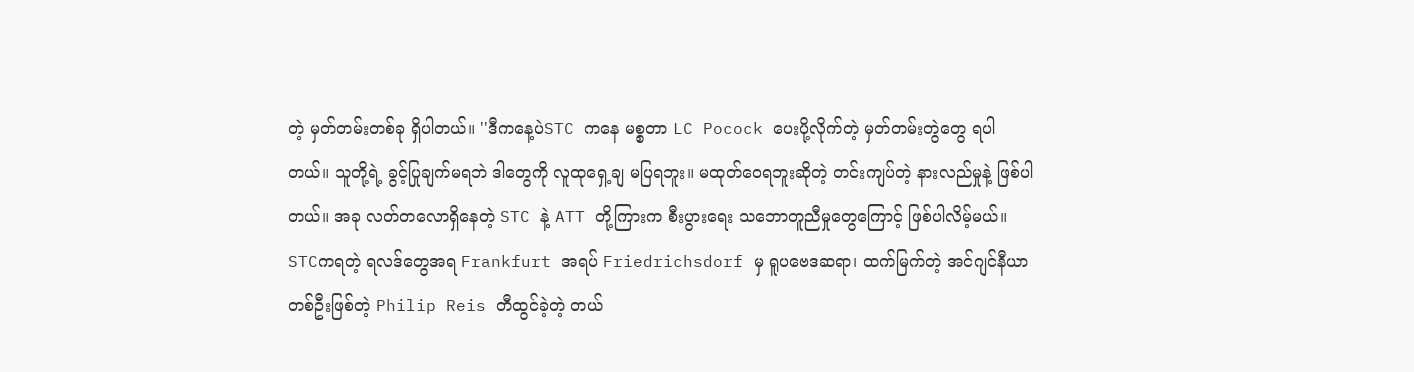တဲ့ မှတ်တမ်းတစ်ခု ရှိပါတယ်။ ''ဒီကနေ့ပဲSTC ကနေ မစ္စတာ LC Pocock ပေးပို့လိုက်တဲ့ မှတ်တမ်းတွဲတွေ ရပါတယ်။ သူတို့ရဲ့ ခွင့်ပြုချက်မရဘဲ ဒါတွေကို လူထုရှေ့ချ မပြရဘူး။ မထုတ်ဝေရဘူးဆိုတဲ့ တင်းကျပ်တဲ့ နားလည်မှုနဲ့ ဖြစ်ပါတယ်။ အခု လတ်တလောရှိနေတဲ့ STC နဲ့ ATT တို့ကြားက စီးပွားရေး သဘောတူညီမှုတွေကြောင့် ဖြစ်ပါလိမ့်မယ်။ STCကရတဲ့ ရလဒ်တွေအရ Frankfurt အရပ် Friedrichsdorf မှ ရူပဗေဒဆရာ၊ ထက်မြက်တဲ့ အင်ဂျင်နီယာ တစ်ဦးဖြစ်တဲ့ Philip Reis တီထွင်ခဲ့တဲ့ တယ်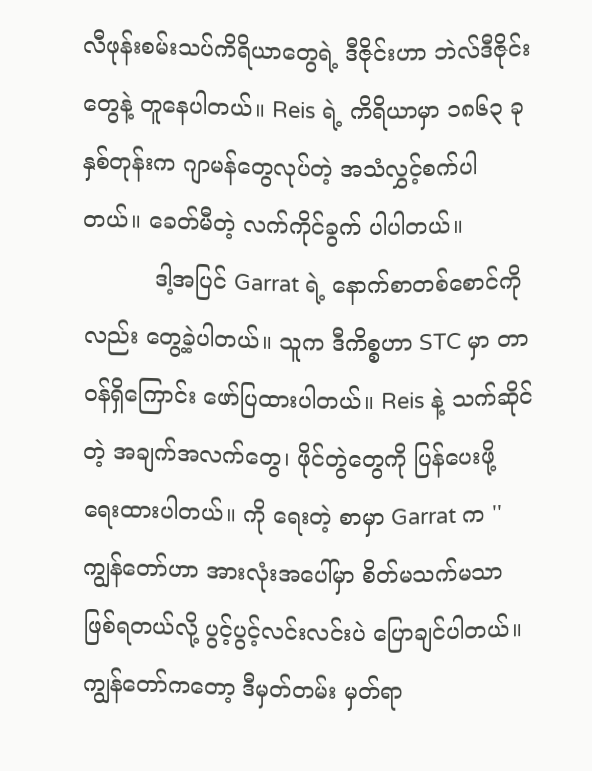လီဖုန်းစမ်းသပ်ကိရိယာတွေရဲ့ ဒီဇိုင်းဟာ ဘဲလ်ဒီဇိုင်းတွေနဲ့ တူနေပါတယ်။ Reis ရဲ့ ကိရိယာမှာ ၁၈၆၃ ခုနှစ်တုန်းက ဂျာမန်တွေလုပ်တဲ့ အသံလွှင့်စက်ပါတယ်။ ခေတ်မီတဲ့ လက်ကိုင်ခွက် ပါပါတယ်။
          ဒါ့အပြင် Garrat ရဲ့ နောက်စာတစ်စောင်ကိုလည်း တွေ့ခဲ့ပါတယ်။ သူက ဒီကိစ္စဟာ STC မှာ တာဝန်ရှိကြောင်း ဖော်ပြထားပါတယ်။ Reis နဲ့ သက်ဆိုင်တဲ့ အချက်အလက်တွေ၊ ဖိုင်တွဲတွေကို ပြန်ပေးဖို့ ရေးထားပါတယ်။ ကို ရေးတဲ့ စာမှာ Garrat က ''ကျွန်တော်ဟာ အားလုံးအပေါ်မှာ စိတ်မသက်မသာ ဖြစ်ရတယ်လို့ ပွင့်ပွင့်လင်းလင်းပဲ ပြောချင်ပါတယ်။ ကျွန်တော်ကတော့ ဒီမှတ်တမ်း မှတ်ရာ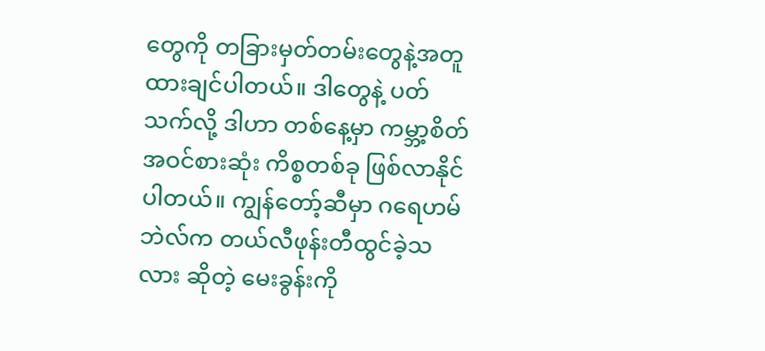တွေကို တခြားမှတ်တမ်းတွေနဲ့အတူ ထားချင်ပါတယ်။ ဒါတွေနဲ့ ပတ်သက်လို့ ဒါဟာ တစ်နေ့မှာ ကမ္ဘာ့စိတ်အဝင်စားဆုံး ကိစ္စတစ်ခု ဖြစ်လာနိုင်ပါတယ်။ ကျွန်တော့်ဆီမှာ ဂရေဟမ်ဘဲလ်က တယ်လီဖုန်းတီထွင်ခဲ့သလား ဆိုတဲ့ မေးခွန်းကို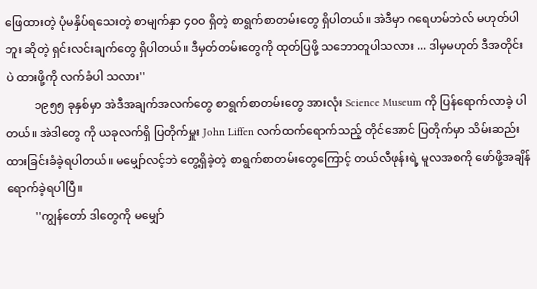ဖြေထားတဲ့ ပုံမနှိပ်ရသေးတဲ့ စာမျက်နှာ ၄ဝဝ ရှိတဲ့ စာရွက်စာတမ်းတွေ ရှိပါတယ်။ အဲဒီမှာ ဂရေဟမ်ဘဲလ် မဟုတ်ပါဘူး ဆိုတဲ့ ရှင်းလင်းချက်တွေ ရှိပါတယ်။ ဒီမှတ်တမ်းတွေကို ထုတ်ပြဖို့ သဘောတူပါသလား ... ဒါမှမဟုတ် ဒီအတိုင်းပဲ ထားဖို့ကို လက်ခံပါ သလား''
          ၁၉၅၅ ခုနှစ်မှာ အဲဒီအချက်အလက်တွေ စာရွက်စာတမ်းတွေ အားလုံး Science Museum ကို ပြန်ရောက်လာခဲ့ ပါတယ်။ အဲဒါတွေ ကို ယခုလက်ရှိ ပြတိုက်မှူး John Liffen လက်ထက်ရောက်သည့် တိုင်အောင် ပြတိုက်မှာ သိမ်းဆည်းထားခြင်းခံခဲ့ရပါတယ်။ မမျှော်လင့်ဘဲ တွေ့ရှိခဲ့တဲ့ စာရွက်စာတမ်းတွေကြောင့် တယ်လီဖုန်းရဲ့ မူလအစကို ဖော်ဖို့အချိန် ရောက်ခဲ့ရပါပြီ။
          ''ကျွန်တော် ဒါတွေကို မမျှော်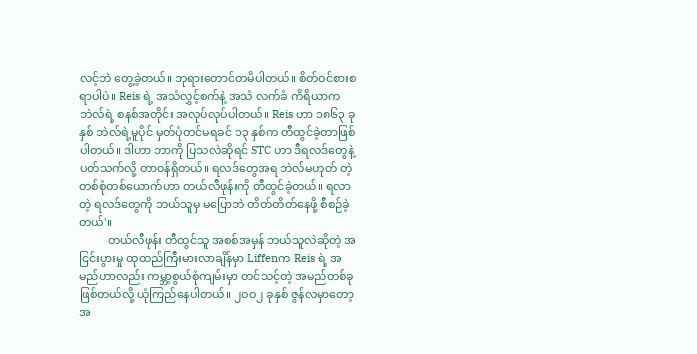လင့်ဘဲ တွေ့ခဲ့တယ်။ ဘုရားတောင်တမိပါတယ်။ စိတ်ဝင်စားစရာပါပဲ။ Reis ရဲ့ အသံလွှင့်စက်နဲ့ အသံ လက်ခံ ကိရိယာက ဘဲလ်ရဲ့ စနစ်အတိုင်း အလုပ်လုပ်ပါတယ်။ Reis ဟာ ၁၈၆၃ ခုနှစ် ဘဲလ်ရဲ့မူပိုင် မှတ်ပုံတင်မရခင် ၁၃ နှစ်က တီထွင်ခဲ့တာဖြစ်ပါတယ်။ ဒါဟာ ဘာကို ပြသလဲဆိုရင် STC ဟာ ဒီရလဒ်တွေနဲ့ ပတ်သက်လို့ တာဝန်ရှိတယ်။ ရလဒ်တွေအရ ဘဲလ်မဟုတ် တဲ့ တစ်စုံတစ်ယောက်ဟာ တယ်လီဖုန်းကို တီထွင်ခဲ့တယ်။ ရလာတဲ့ ရလဒ်တွေကို ဘယ်သူမှ မပြောဘဲ တိတ်တိတ်နေဖို့ စီစဉ်ခဲ့တယ်'။
          တယ်လီဖုန်း တီထွင်သူ အစစ်အမှန် ဘယ်သူလဲဆိုတဲ့ အငြင်းပွားမှု ထုထည်ကြီးမားလာချိန်မှာ Liffenက Reis ရဲ့ အမည်ဟာလည်း ကမ္ဘာ့စွယ်စုံကျမ်းမှာ တင်သင့်တဲ့ အမည်တစ်ခု ဖြစ်တယ်လို့ ယုံကြည်နေပါတယ်။ ၂ဝဝ၂ ခုနှစ် ဇွန်လမှာတော့ အ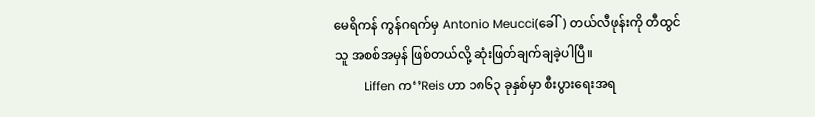မေရိကန် ကွန်ဂရက်မှ Antonio Meucci(ခေါ်) တယ်လီဖုန်းကို တီထွင်သူ အစစ်အမှန် ဖြစ်တယ်လို့ ဆုံးဖြတ်ချက်ချခဲ့ပါပြီ။
          Liffen က‘’Reis ဟာ ၁၈၆၃ ခုနှစ်မှာ စီးပွားရေးအရ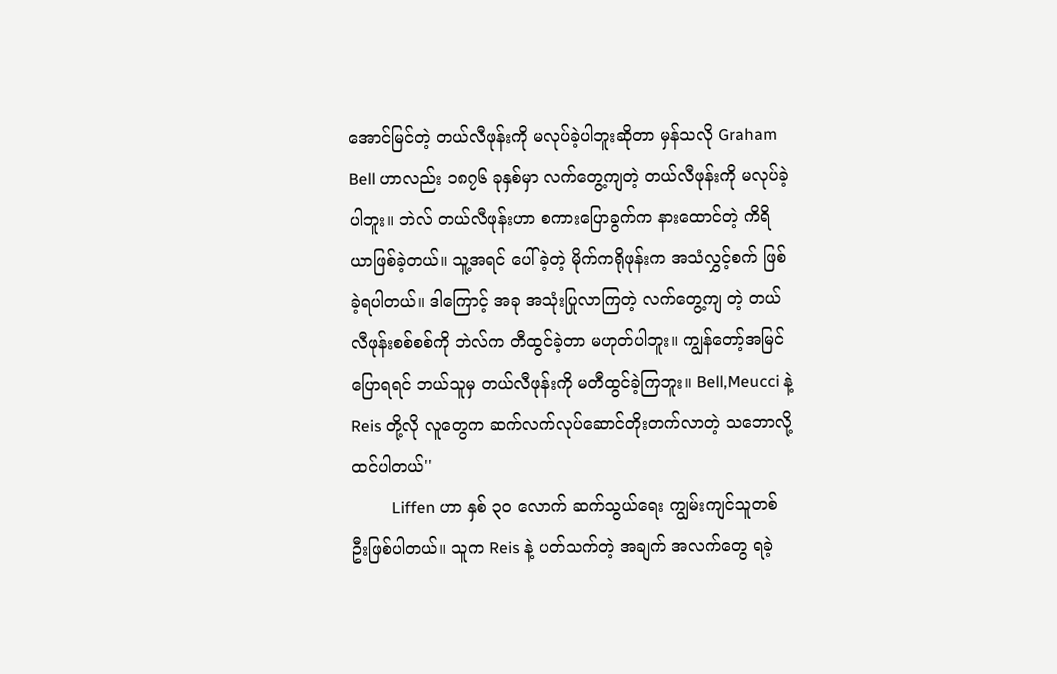အောင်မြင်တဲ့ တယ်လီဖုန်းကို မလုပ်ခဲ့ပါဘူးဆိုတာ မှန်သလို Graham Bell ဟာလည်း ၁၈၇၆ ခုနှစ်မှာ လက်တွေ့ကျတဲ့ တယ်လီဖုန်းကို မလုပ်ခဲ့ပါဘူး။ ဘဲလ် တယ်လီဖုန်းဟာ စကားပြောခွက်က နားထောင်တဲ့ ကိရိယာဖြစ်ခဲ့တယ်။ သူ့အရင် ပေါ်ခဲ့တဲ့ မိုက်ကရိုဖုန်းက အသံလွှင့်စက် ဖြစ်ခဲ့ရပါတယ်။ ဒါကြောင့် အခု အသုံးပြုလာကြတဲ့ လက်တွေ့ကျ တဲ့ တယ်လီဖုန်းစစ်စစ်ကို ဘဲလ်က တီထွင်ခဲ့တာ မဟုတ်ပါဘူး။ ကျွန်တော့်အမြင် ပြောရရင် ဘယ်သူမှ တယ်လီဖုန်းကို မတီထွင်ခဲ့ကြဘူး။ Bell,Meucci နဲ့Reis တို့လို လူတွေက ဆက်လက်လုပ်ဆောင်တိုးတက်လာတဲ့ သဘောလို့ ထင်ပါတယ်''
          Liffen ဟာ နှစ် ၃ဝ လောက် ဆက်သွယ်ရေး ကျွမ်းကျင်သူတစ်ဦးဖြစ်ပါတယ်။ သူက Reis နဲ့ ပတ်သက်တဲ့ အချက် အလက်တွေ ရခဲ့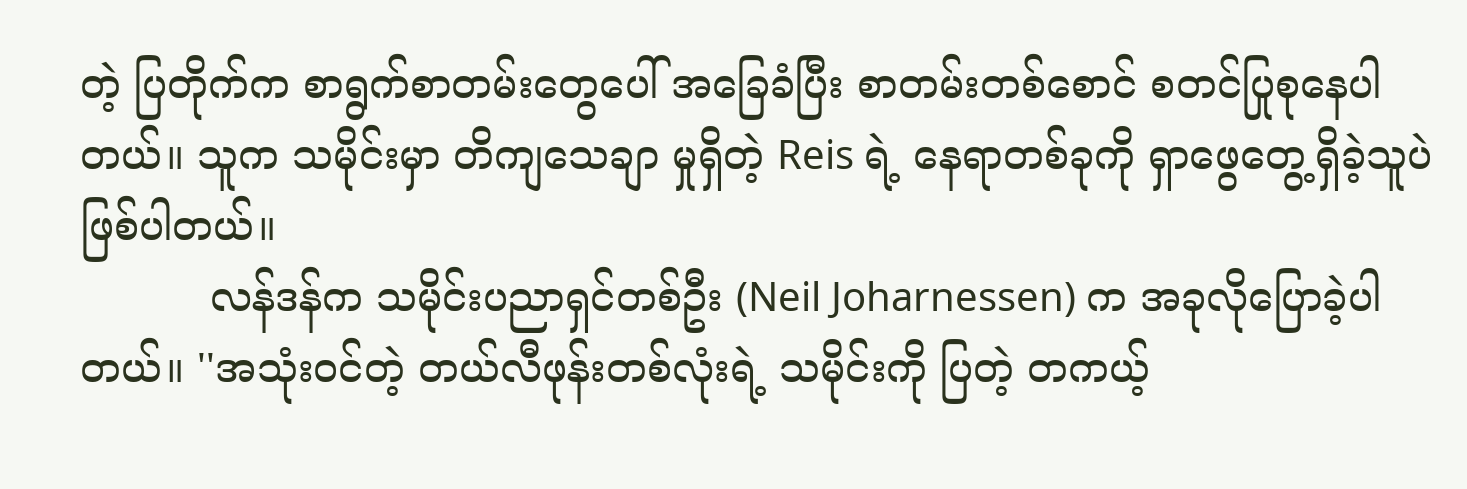တဲ့ ပြတိုက်က စာရွက်စာတမ်းတွေပေါ် အခြေခံပြီး စာတမ်းတစ်စောင် စတင်ပြုစုနေပါတယ်။ သူက သမိုင်းမှာ တိကျသေချာ မှုရှိတဲ့ Reis ရဲ့ နေရာတစ်ခုကို ရှာဖွေတွေ့ရှိခဲ့သူပဲ ဖြစ်ပါတယ်။
          လန်ဒန်က သမိုင်းပညာရှင်တစ်ဦး (Neil Joharnessen) က အခုလိုပြောခဲ့ပါတယ်။ ''အသုံးဝင်တဲ့ တယ်လီဖုန်းတစ်လုံးရဲ့ သမိုင်းကို ပြတဲ့ တကယ့်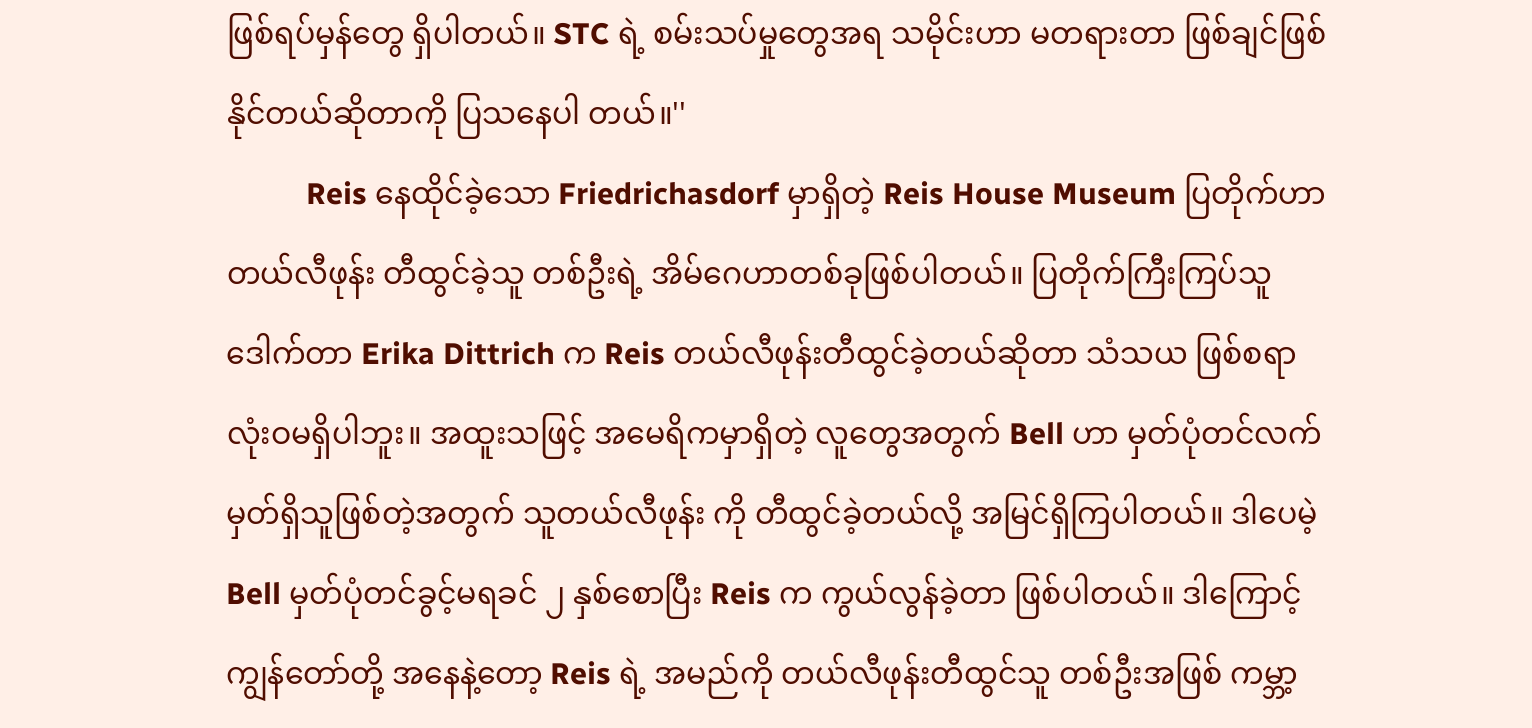ဖြစ်ရပ်မှန်တွေ ရှိပါတယ်။ STC ရဲ့ စမ်းသပ်မှုတွေအရ သမိုင်းဟာ မတရားတာ ဖြစ်ချင်ဖြစ်နိုင်တယ်ဆိုတာကို ပြသနေပါ တယ်။''
          Reis နေထိုင်ခဲ့သော Friedrichasdorf မှာရှိတဲ့ Reis House Museum ပြတိုက်ဟာ တယ်လီဖုန်း တီထွင်ခဲ့သူ တစ်ဦးရဲ့ အိမ်ဂေဟာတစ်ခုဖြစ်ပါတယ်။ ပြတိုက်ကြီးကြပ်သူ ဒေါက်တာ Erika Dittrich က Reis တယ်လီဖုန်းတီထွင်ခဲ့တယ်ဆိုတာ သံသယ ဖြစ်စရာ လုံးဝမရှိပါဘူး။ အထူးသဖြင့် အမေရိကမှာရှိတဲ့ လူတွေအတွက် Bell ဟာ မှတ်ပုံတင်လက်မှတ်ရှိသူဖြစ်တဲ့အတွက် သူတယ်လီဖုန်း ကို တီထွင်ခဲ့တယ်လို့ အမြင်ရှိကြပါတယ်။ ဒါပေမဲ့ Bell မှတ်ပုံတင်ခွင့်မရခင် ၂ နှစ်စောပြီး Reis က ကွယ်လွန်ခဲ့တာ ဖြစ်ပါတယ်။ ဒါကြောင့် ကျွန်တော်တို့ အနေနဲ့တော့ Reis ရဲ့ အမည်ကို တယ်လီဖုန်းတီထွင်သူ တစ်ဦးအဖြစ် ကမ္ဘာ့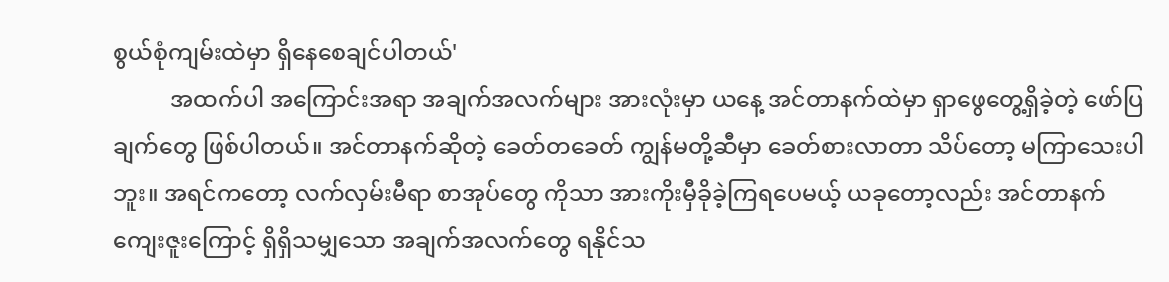စွယ်စုံကျမ်းထဲမှာ ရှိနေစေချင်ပါတယ်'
          အထက်ပါ အကြောင်းအရာ အချက်အလက်များ အားလုံးမှာ ယနေ့ အင်တာနက်ထဲမှာ ရှာဖွေတွေ့ရှိခဲ့တဲ့ ဖော်ပြချက်တွေ ဖြစ်ပါတယ်။ အင်တာနက်ဆိုတဲ့ ခေတ်တခေတ် ကျွန်မတို့ဆီမှာ ခေတ်စားလာတာ သိပ်တော့ မကြာသေးပါဘူး။ အရင်ကတော့ လက်လှမ်းမီရာ စာအုပ်တွေ ကိုသာ အားကိုးမှီခိုခဲ့ကြရပေမယ့် ယခုတော့လည်း အင်တာနက် ကျေးဇူးကြောင့် ရှိရှိသမျှသော အချက်အလက်တွေ ရနိုင်သ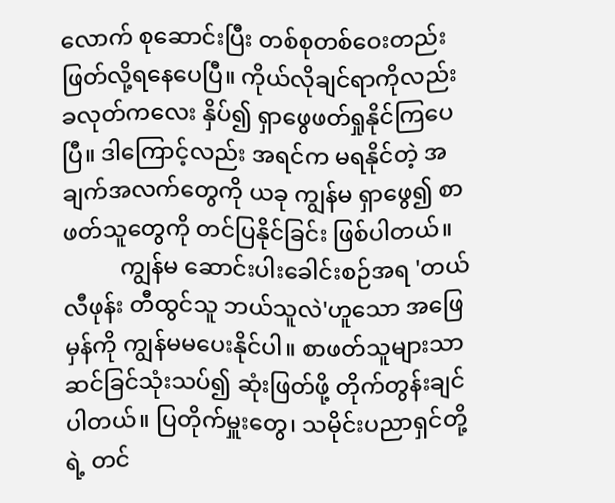လောက် စုဆောင်းပြီး တစ်စုတစ်ဝေးတည်းဖြတ်လို့ရနေပေပြီ။ ကိုယ်လိုချင်ရာကိုလည်း ခလုတ်ကလေး နှိပ်၍ ရှာဖွေဖတ်ရှုနိုင်ကြပေပြီ။ ဒါကြောင့်လည်း အရင်က မရနိုင်တဲ့ အချက်အလက်တွေကို ယခု ကျွန်မ ရှာဖွေ၍ စာဖတ်သူတွေကို တင်ပြနိုင်ခြင်း ဖြစ်ပါတယ်။
          ကျွန်မ ဆောင်းပါးခေါင်းစဉ်အရ 'တယ်လီဖုန်း တီထွင်သူ ဘယ်သူလဲ'ဟူသော အဖြေမှန်ကို ကျွန်မမပေးနိုင်ပါ။ စာဖတ်သူများသာ ဆင်ခြင်သုံးသပ်၍ ဆုံးဖြတ်ဖို့ တိုက်တွန်းချင်ပါတယ်။ ပြတိုက်မှူးတွေ၊ သမိုင်းပညာရှင်တို့ရဲ့ တင်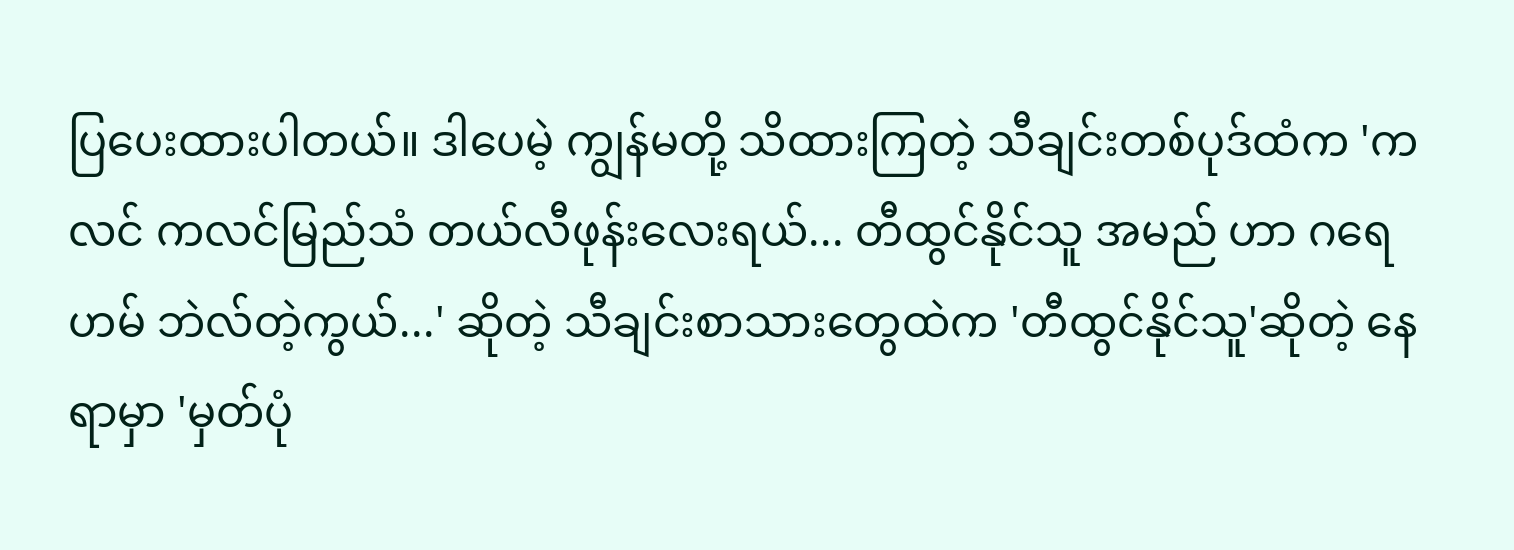ပြပေးထားပါတယ်။ ဒါပေမဲ့ ကျွန်မတို့ သိထားကြတဲ့ သီချင်းတစ်ပုဒ်ထံက 'ကလင် ကလင်မြည်သံ တယ်လီဖုန်းလေးရယ်... တီထွင်နိုင်သူ အမည် ဟာ ဂရေဟမ် ဘဲလ်တဲ့ကွယ်...' ဆိုတဲ့ သီချင်းစာသားတွေထဲက 'တီထွင်နိုင်သူ'ဆိုတဲ့ နေရာမှာ 'မှတ်ပုံ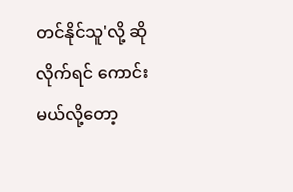တင်နိုင်သူ'လို့ ဆိုလိုက်ရင် ကောင်း မယ်လို့တော့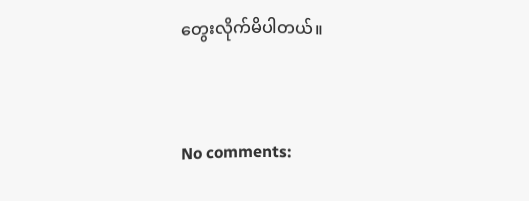တွေးလိုက်မိပါတယ်။


No comments: